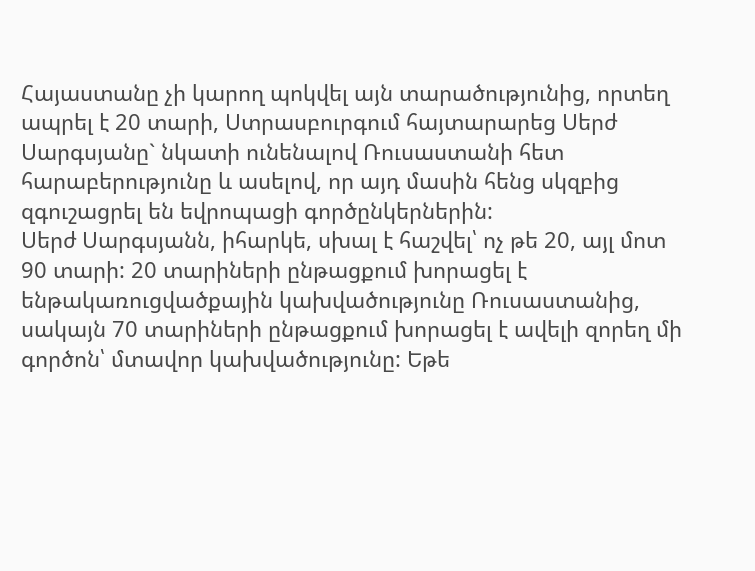Հայաստանը չի կարող պոկվել այն տարածությունից, որտեղ ապրել է 20 տարի, Ստրասբուրգում հայտարարեց Սերժ Սարգսյանը` նկատի ունենալով Ռուսաստանի հետ հարաբերությունը և ասելով, որ այդ մասին հենց սկզբից զգուշացրել են եվրոպացի գործընկերներին:
Սերժ Սարգսյանն, իհարկե, սխալ է հաշվել՝ ոչ թե 20, այլ մոտ 90 տարի: 20 տարիների ընթացքում խորացել է ենթակառուցվածքային կախվածությունը Ռուսաստանից, սակայն 70 տարիների ընթացքում խորացել է ավելի զորեղ մի գործոն՝ մտավոր կախվածությունը: Եթե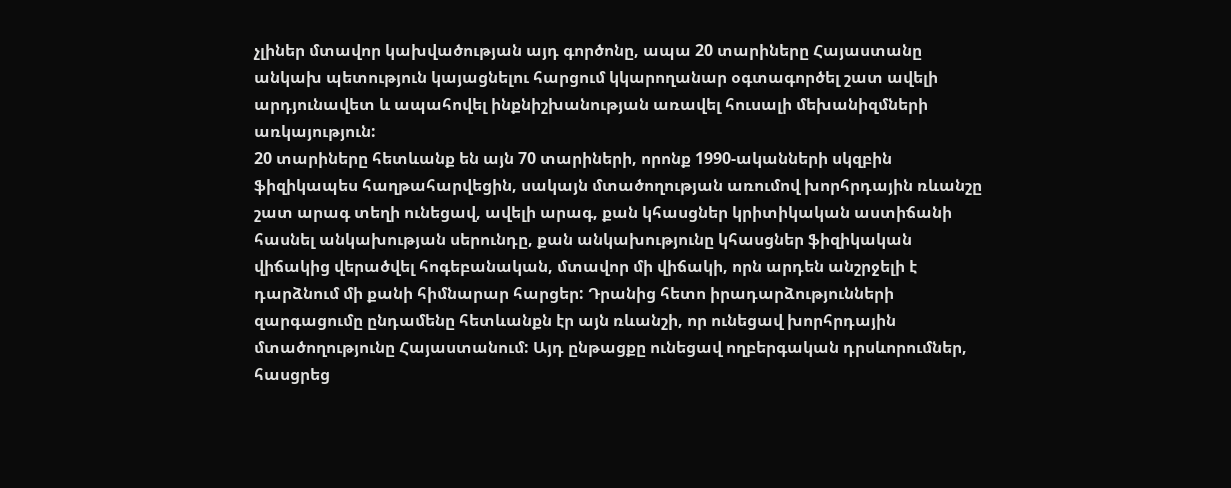չլիներ մտավոր կախվածության այդ գործոնը, ապա 20 տարիները Հայաստանը անկախ պետություն կայացնելու հարցում կկարողանար օգտագործել շատ ավելի արդյունավետ և ապահովել ինքնիշխանության առավել հուսալի մեխանիզմների առկայություն:
20 տարիները հետևանք են այն 70 տարիների, որոնք 1990-ականների սկզբին ֆիզիկապես հաղթահարվեցին, սակայն մտածողության առումով խորհրդային ռևանշը շատ արագ տեղի ունեցավ, ավելի արագ, քան կհասցներ կրիտիկական աստիճանի հասնել անկախության սերունդը, քան անկախությունը կհասցներ ֆիզիկական վիճակից վերածվել հոգեբանական, մտավոր մի վիճակի, որն արդեն անշրջելի է դարձնում մի քանի հիմնարար հարցեր: Դրանից հետո իրադարձությունների զարգացումը ընդամենը հետևանքն էր այն ռևանշի, որ ունեցավ խորհրդային մտածողությունը Հայաստանում: Այդ ընթացքը ունեցավ ողբերգական դրսևորումներ, հասցրեց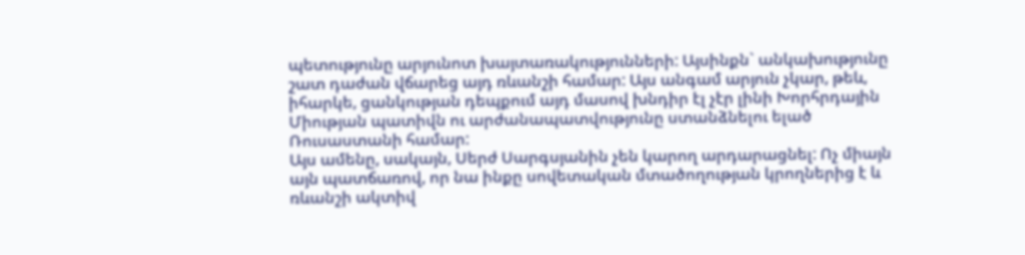պետությունը արյունոտ խայտառակությունների: Այսինքն` անկախությունը շատ դաժան վճարեց այդ ռևանշի համար: Այս անգամ արյուն չկար, թեև, իհարկե, ցանկության դեպքում այդ մասով խնդիր էլ չէր լինի Խորհրդային Միության պատիվն ու արժանապատվությունը ստանձնելու ելած Ռուսաստանի համար:
Այս ամենը, սակայն, Սերժ Սարգսյանին չեն կարող արդարացնել: Ոչ միայն այն պատճառով, որ նա ինքը սովետական մտածողության կրողներից է և ռևանշի ակտիվ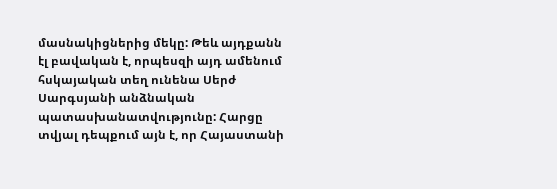մասնակիցներից մեկը: Թեև այդքանն էլ բավական է, որպեսզի այդ ամենում հսկայական տեղ ունենա Սերժ Սարգսյանի անձնական պատասխանատվությունը: Հարցը տվյալ դեպքում այն է, որ Հայաստանի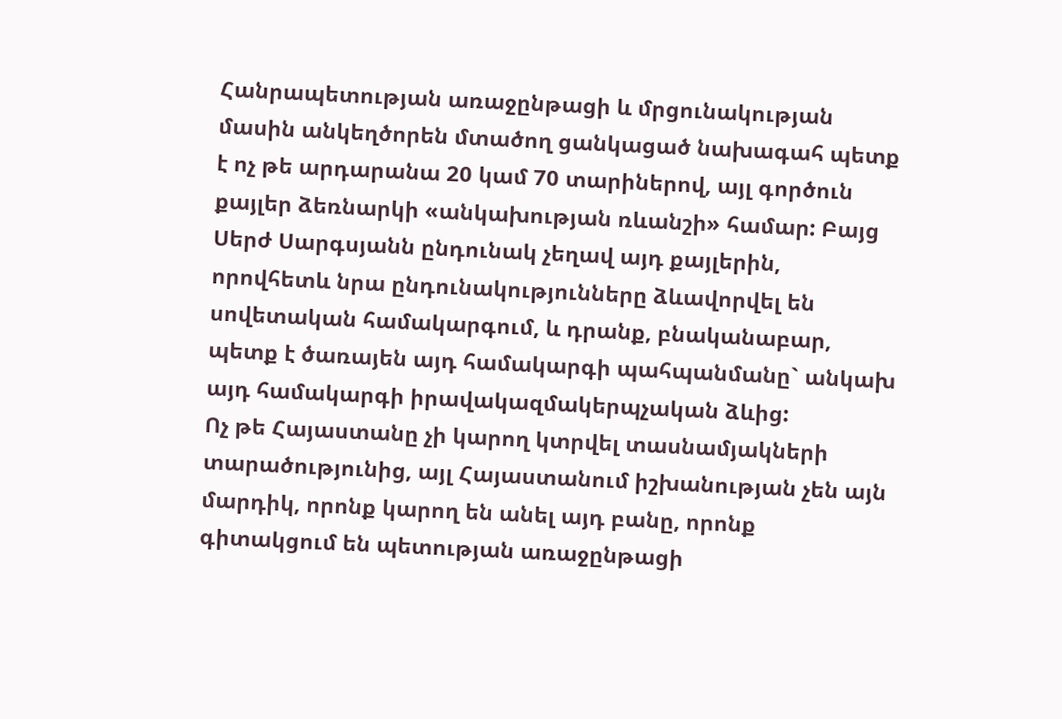Հանրապետության առաջընթացի և մրցունակության մասին անկեղծորեն մտածող ցանկացած նախագահ պետք է ոչ թե արդարանա 20 կամ 70 տարիներով, այլ գործուն քայլեր ձեռնարկի «անկախության ռևանշի» համար: Բայց Սերժ Սարգսյանն ընդունակ չեղավ այդ քայլերին, որովհետև նրա ընդունակությունները ձևավորվել են սովետական համակարգում, և դրանք, բնականաբար, պետք է ծառայեն այդ համակարգի պահպանմանը` անկախ այդ համակարգի իրավակազմակերպչական ձևից:
Ոչ թե Հայաստանը չի կարող կտրվել տասնամյակների տարածությունից, այլ Հայաստանում իշխանության չեն այն մարդիկ, որոնք կարող են անել այդ բանը, որոնք գիտակցում են պետության առաջընթացի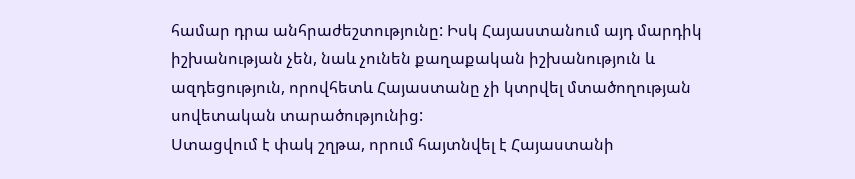համար դրա անհրաժեշտությունը: Իսկ Հայաստանում այդ մարդիկ իշխանության չեն, նաև չունեն քաղաքական իշխանություն և ազդեցություն, որովհետև Հայաստանը չի կտրվել մտածողության սովետական տարածությունից:
Ստացվում է փակ շղթա, որում հայտնվել է Հայաստանի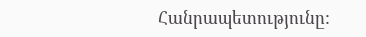Հանրապետությունը: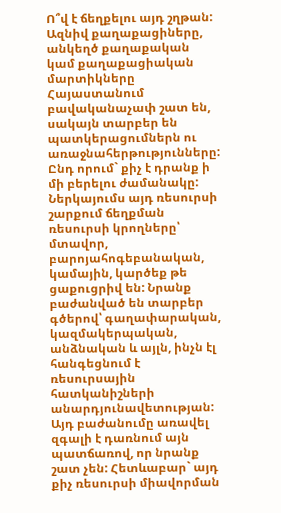Ո՞վ է ճեղքելու այդ շղթան: Ազնիվ քաղաքացիները, անկեղծ քաղաքական կամ քաղաքացիական մարտիկները Հայաստանում բավականաչափ շատ են, սակայն տարբեր են պատկերացումներն ու առաջնահերթությունները: Ընդ որում` քիչ է դրանք ի մի բերելու ժամանակը: Ներկայումս այդ ռեսուրսի շարքում ճեղքման ռեսուրսի կրողները՝ մտավոր, բարոյահոգեբանական, կամային, կարծեք թե ցաքուցրիվ են: Նրանք բաժանված են տարբեր գծերով՝ գաղափարական, կազմակերպական, անձնական և այլն, ինչն էլ հանգեցնում է ռեսուրսային հատկանիշների անարդյունավետության: Այդ բաժանումը առավել զգալի է դառնում այն պատճառով, որ նրանք շատ չեն: Հետևաբար` այդ քիչ ռեսուրսի միավորման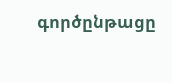գործընթացը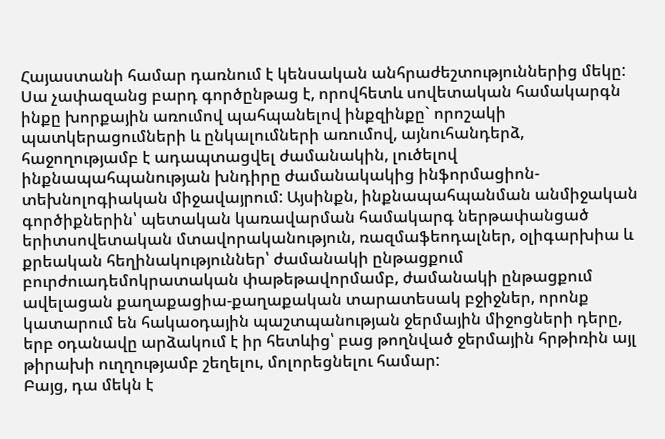Հայաստանի համար դառնում է կենսական անհրաժեշտություններից մեկը:
Սա չափազանց բարդ գործընթաց է, որովհետև սովետական համակարգն ինքը խորքային առումով պահպանելով ինքզինքը` որոշակի պատկերացումների և ընկալումների առումով, այնուհանդերձ, հաջողությամբ է ադապտացվել ժամանակին, լուծելով ինքնապահպանության խնդիրը ժամանակակից ինֆորմացիոն-տեխնոլոգիական միջավայրում: Այսինքն, ինքնապահպանման անմիջական գործիքներին՝ պետական կառավարման համակարգ ներթափանցած երիտսովետական մտավորականություն, ռազմաֆեոդալներ, օլիգարխիա և քրեական հեղինակություններ՝ ժամանակի ընթացքում բուրժուադեմոկրատական փաթեթավորմամբ, ժամանակի ընթացքում ավելացան քաղաքացիա-քաղաքական տարատեսակ բջիջներ, որոնք կատարում են հակաօդային պաշտպանության ջերմային միջոցների դերը, երբ օդանավը արձակում է իր հետևից՝ բաց թողնված ջերմային հրթիռին այլ թիրախի ուղղությամբ շեղելու, մոլորեցնելու համար:
Բայց, դա մեկն է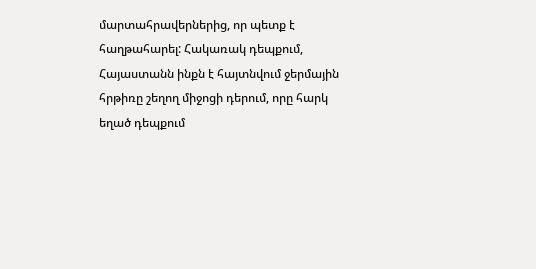մարտահրավերներից, որ պետք է հաղթահարել: Հակառակ դեպքում, Հայաստանն ինքն է հայտնվում ջերմային հրթիռը շեղող միջոցի դերում, որը հարկ եղած դեպքում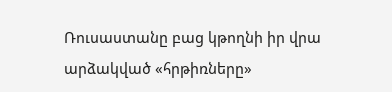Ռուսաստանը բաց կթողնի իր վրա արձակված «հրթիռները»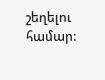շեղելու համար: